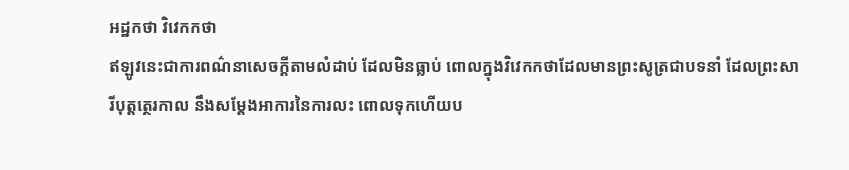អដ្ឋកថា វិវេកកថា
ឥឡូវនេះជាការពណ៌នាសេចក្តីតាមលំដាប់ ដែលមិនធ្លាប់ ពោលក្នុងវិវេកកថាដែលមានព្រះសូត្រជាបទនាំ ដែលព្រះសារីបុត្តត្ថេរកាល នឹងសម្តែងអាការនៃការលះ ពោលទុកហើយប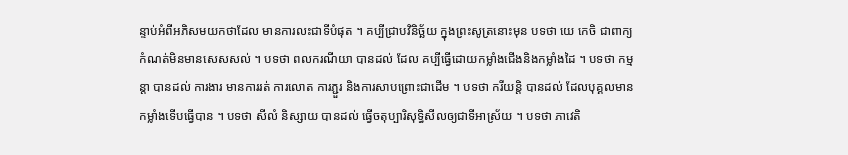ន្ទាប់អំពីអភិសមយកថាដែល មានការលះជាទីបំផុត ។ គប្បីជ្រាបវិនិច្ឆ័យ ក្នុងព្រះសូត្រនោះមុន បទថា យេ កេចិ ជាពាក្យ កំណត់មិនមានសេសសល់ ។ បទថា ពលករណីយា បានដល់ ដែល គប្បីធ្វើដោយកម្លាំងជើងនិងកម្លាំងដៃ ។ បទថា កម្មន្តា បានដល់ ការងារ មានការរត់ ការលោត ការភ្ជួរ និងការសាបព្រោះជាដើម ។ បទថា ករីយន្តិ បានដល់ ដែលបុគ្គលមានកម្លាំងទើបធ្វើបាន ។ បទថា សីលំ និស្សាយ បានដល់ ធ្វើចតុប្បារិសុទ្ធិសីលឲ្យជាទីអាស្រ័យ ។ បទថា ភាវេតិ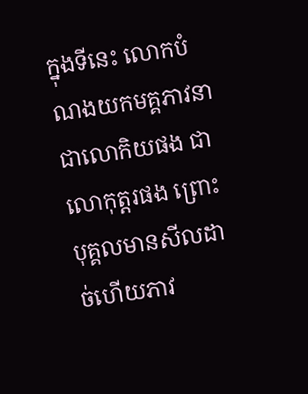ក្នុងទីនេះ លោកបំណងយកមគ្គភាវនា ជាលោកិយផង ជាលោកុត្តរផង ព្រោះ បុគ្គលមានសីលដាច់ហើយភាវ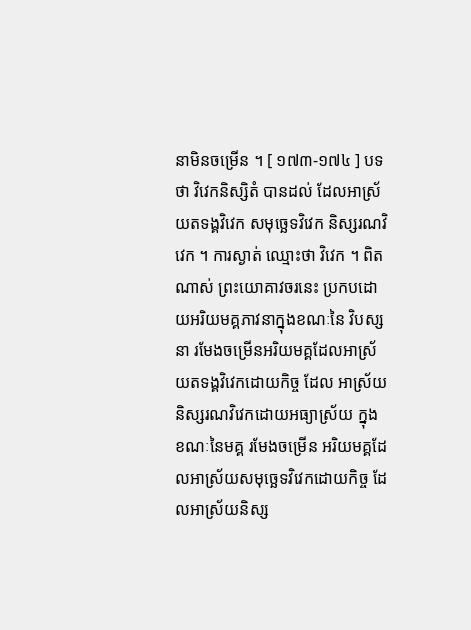នាមិនចម្រើន ។ [ ១៧៣-១៧៤ ] បទថា វិវេកនិស្សិតំ បានដល់ ដែលអាស្រ័យតទង្គវិវេក សមុច្ឆេទវិវេក និស្សរណវិវេក ។ ការស្ងាត់ ឈ្មោះថា វិវេក ។ ពិតណាស់ ព្រះយោគាវចរនេះ ប្រកបដោយអរិយមគ្គភាវនាក្នុងខណៈនៃ វិបស្សនា រមែងចម្រើនអរិយមគ្គដែលអាស្រ័យតទង្គវិវេកដោយកិច្ច ដែល អាស្រ័យនិស្សរណវិវេកដោយអធ្យាស្រ័យ ក្នុងខណៈនៃមគ្គ រមែងចម្រើន អរិយមគ្គដែលអាស្រ័យសមុច្ឆេទវិវេកដោយកិច្ច ដែលអាស្រ័យនិស្ស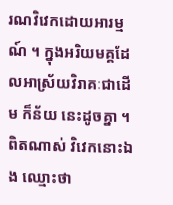រណវិវេកដោយអារម្មណ៍ ។ ក្នុងអរិយមគ្គដែលអាស្រ័យវិរាគៈជាដើម ក៏ន័យ នេះដូចគ្នា ។ ពិតណាស់ វិវេកនោះឯង ឈ្មោះថា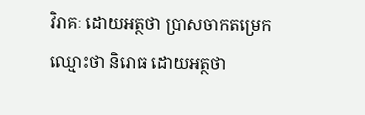វិរាគៈ ដោយអត្ថថា ប្រាសចាកតម្រេក ឈ្មោះថា និរោធ ដោយអត្ថថា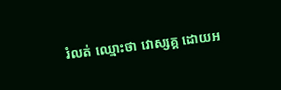រំលត់ ឈ្មោះថា វោស្សគ្គ ដោយអ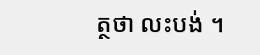ត្ថថា លះបង់ ។